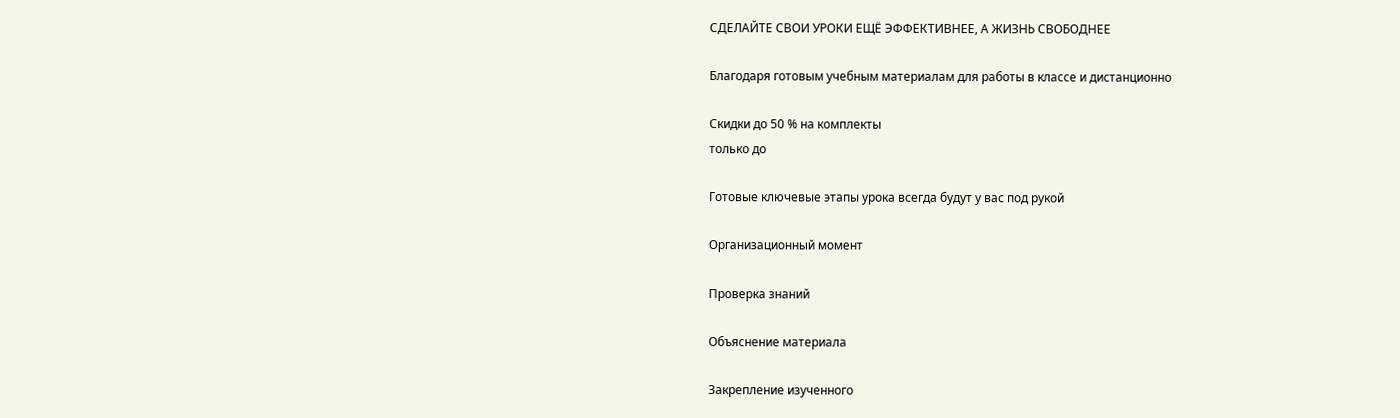СДЕЛАЙТЕ СВОИ УРОКИ ЕЩЁ ЭФФЕКТИВНЕЕ, А ЖИЗНЬ СВОБОДНЕЕ

Благодаря готовым учебным материалам для работы в классе и дистанционно

Скидки до 50 % на комплекты
только до

Готовые ключевые этапы урока всегда будут у вас под рукой

Организационный момент

Проверка знаний

Объяснение материала

Закрепление изученного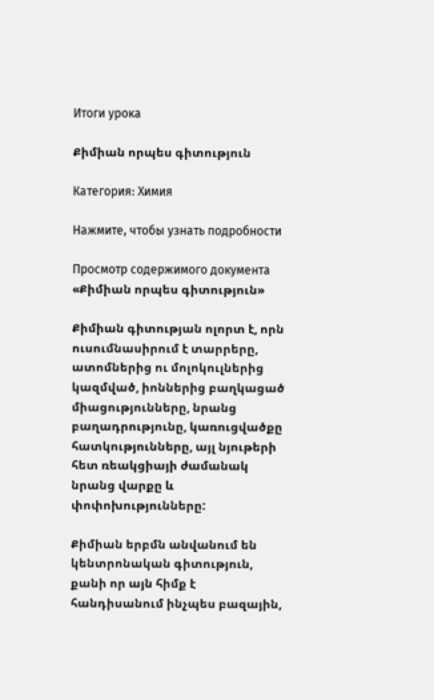Итоги урока

Քիմիան որպես գիտություն

Категория: Химия

Нажмите, чтобы узнать подробности

Просмотр содержимого документа
«Քիմիան որպես գիտություն»

Քիմիան գիտության ոլորտ է, որն ուսումնասիրում է տարրերը, ատոմներից ու մոլոկուլներից կազմված, իոններից բաղկացած միացությունները, նրանց բաղադրությունը, կառուցվածքը հատկությունները, այլ նյութերի հետ ռեակցիայի ժամանակ նրանց վարքը և փոփոխությունները:

Քիմիան երբմն անվանում են կենտրոնական գիտություն, քանի որ այն հիմք է հանդիսանում ինչպես բազային,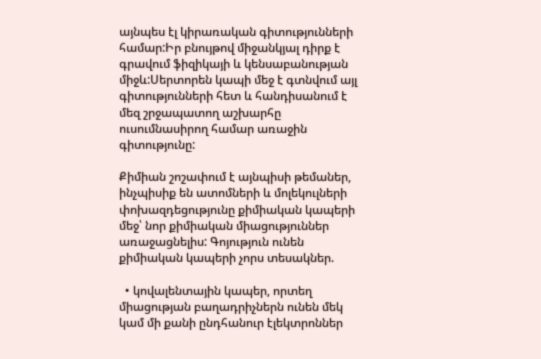այնպես էլ կիրառական գիտությունների համար:Իր բնույթով միջանկյալ դիրք է գրավում ֆիզիկայի և կենսաբանության միջև:Սերտորեն կապի մեջ է գտնվում այլ գիտությունների հետ և հանդիսանում է մեզ շրջապատող աշխարհը ուսումնասիրող համար առաջին գիտությունը:

Քիմիան շոշափում է այնպիսի թեմաներ, ինչպիսիք են ատոմների և մոլեկուլների փոխազդեցությունը քիմիական կապերի մեջ՝ նոր քիմիական միացություններ առաջացնելիս: Գոյություն ունեն քիմիական կապերի չորս տեսակներ.

  • կովալենտային կապեր, որտեղ միացության բաղադրիչներն ունեն մեկ կամ մի քանի ընդհանուր էլեկտրոններ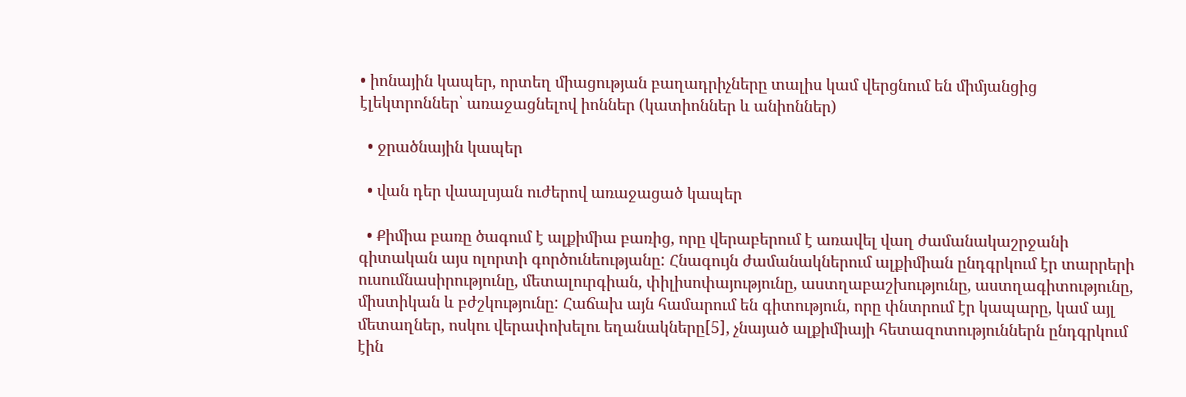• իոնային կապեր, որտեղ միացության բաղադրիչները տալիս կամ վերցնում են միմյանցից էլեկտրոններ՝ առաջացնելով իոններ (կատիոններ և անիոններ)

  • ջրածնային կապեր

  • վան դեր վաալսյան ուժերով առաջացած կապեր

  • Քիմիա բառը ծագում է ալքիմիա բառից, որը վերաբերում է առավել վաղ ժամանակաշրջանի գիտական այս ոլորտի գործունեությանը: Հնագույն ժամանակներում ալքիմիան ընդգրկում էր տարրերի ուսումնասիրությունը, մետալուրգիան, փիլիսոփայությունը, աստղաբաշխությունը, աստղագիտությունը, միստիկան և բժշկությունը: Հաճախ այն համարում են գիտություն, որը փնտրում էր կապարը, կամ այլ մետաղներ, ոսկու վերափոխելու եղանակները[5], չնայած ալքիմիայի հետազոտություններն ընդգրկում էին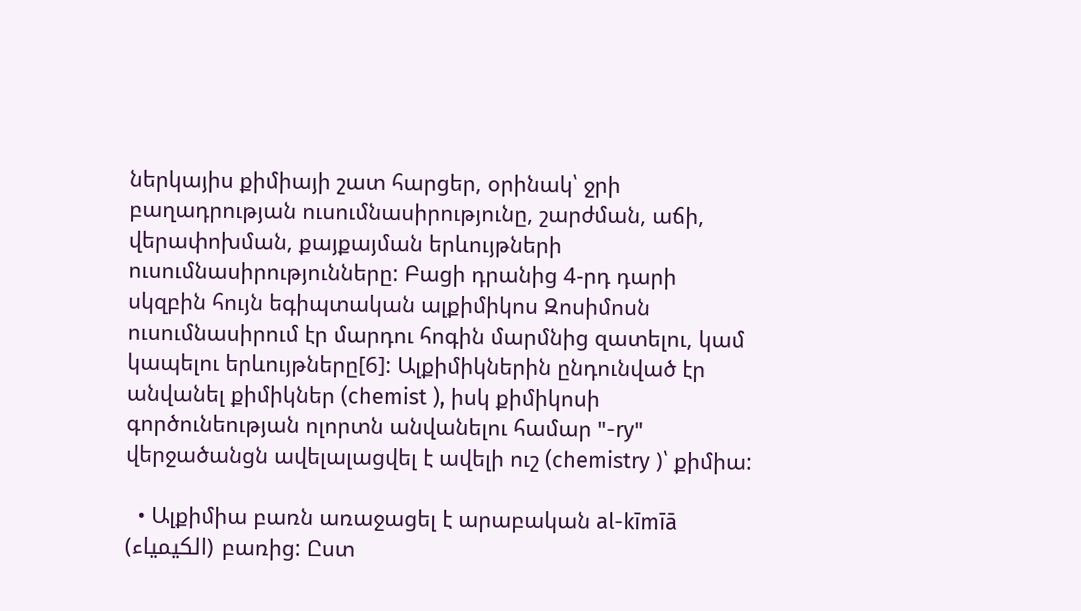ներկայիս քիմիայի շատ հարցեր, օրինակ՝ ջրի բաղադրության ուսումնասիրությունը, շարժման, աճի, վերափոխման, քայքայման երևույթների ուսումնասիրությունները: Բացի դրանից 4-րդ դարի սկզբին հույն եգիպտական ալքիմիկոս Զոսիմոսն ուսումնասիրում էր մարդու հոգին մարմնից զատելու, կամ կապելու երևույթները[6]: Ալքիմիկներին ընդունված էր անվանել քիմիկներ (chemist ), իսկ քիմիկոսի գործունեության ոլորտն անվանելու համար "-ry" վերջածանցն ավելալացվել է ավելի ուշ (chemistry )՝ քիմիա:

  • Ալքիմիա բառն առաջացել է արաբական al-kīmīā (الكیمیاء) բառից: Ըստ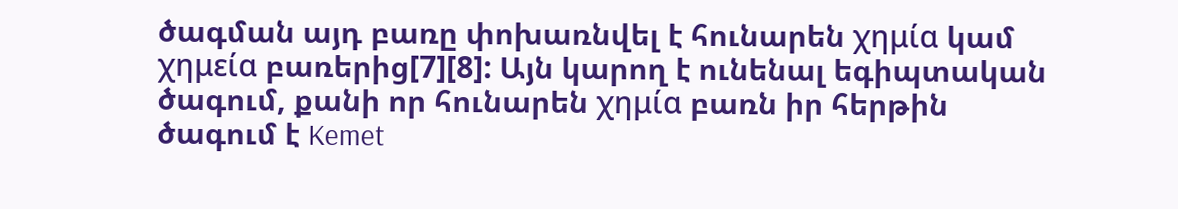ծագման այդ բառը փոխառնվել է հունարեն χημία կամ χημεία բառերից[7][8]: Այն կարող է ունենալ եգիպտական ծագում, քանի որ հունարեն χημία բառն իր հերթին ծագում է Kemet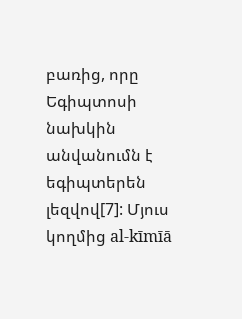բառից, որը Եգիպտոսի նախկին անվանումն է եգիպտերեն լեզվով[7]: Մյուս կողմից al-kīmīā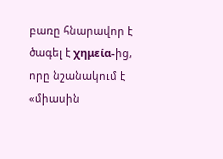բառը հնարավոր է ծագել է χημεία-ից, որը նշանակում է «միասին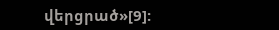վերցրած»[9]: